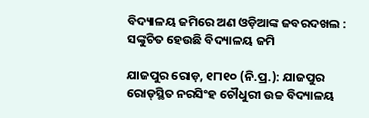ବିଦ୍ୟାଳୟ ଜମିରେ ଅଣ ଓଡ଼ିଆଙ୍କ ଜବରଦଖଲ : ସଙ୍କୁଚିତ ହେଉଛି ବିଦ୍ୟାଳୟ ଜମି

ଯାଜପୁର ରୋଡ଼, ୧୮ା୧୦ (ନି.ପ୍ର.): ଯାଜପୁର ରୋଡ୍‌ସ୍ଥିତ ନରସିଂହ ଚୌଧୁରୀ ଉଚ୍ଚ ବିଦ୍ୟାଳୟ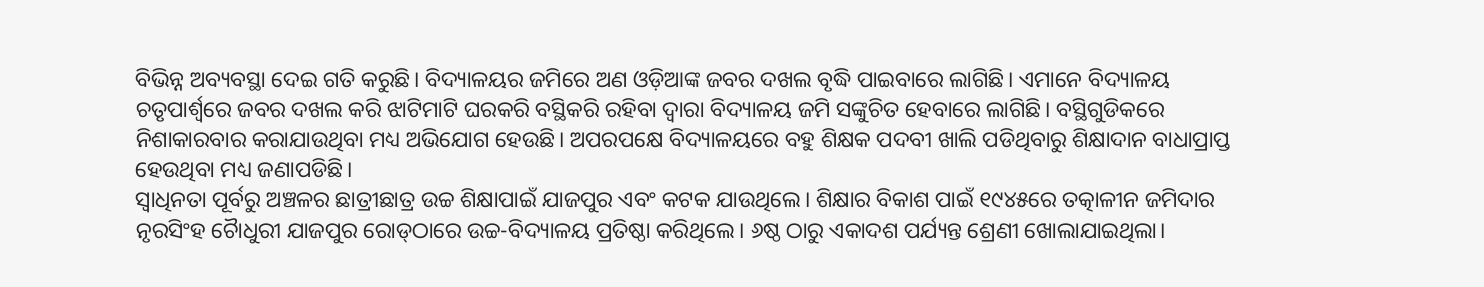ବିଭିନ୍ନ ଅବ୍ୟବସ୍ଥା ଦେଇ ଗତି କରୁଛି। ବିଦ୍ୟାଳୟର ଜମିରେ ଅଣ ଓଡ଼ିଆଙ୍କ ଜବର ଦଖଲ ବୃଦ୍ଧି ପାଇବାରେ ଲାଗିଛି। ଏମାନେ ବିଦ୍ୟାଳୟ ଚତୃପାର୍ଶ୍ୱରେ ଜବର ଦଖଲ କରି ଝାଟିମାଟି ଘରକରି ବସ୍ଥିକରି ରହିବା ଦ୍ୱାରା ବିଦ୍ୟାଳୟ ଜମି ସଙ୍କୁଚିତ ହେବାରେ ଲାଗିଛି। ବସ୍ଥିଗୁଡିକରେ ନିଶାକାରବାର କରାଯାଉଥିବା ମଧ୍ୟ ଅଭିଯୋଗ ହେଉଛି। ଅପରପକ୍ଷେ ବିଦ୍ୟାଳୟରେ ବହୁ ଶିକ୍ଷକ ପଦବୀ ଖାଲି ପଡିଥିବାରୁ ଶିକ୍ଷାଦାନ ବାଧାପ୍ରାପ୍ତ ହେଉଥିବା ମଧ୍ୟ ଜଣାପଡିଛି।
ସ୍ବାଧିନତା ପୂର୍ବରୁ ଅଞ୍ଚଳର ଛାତ୍ରୀଛାତ୍ର ଉଚ୍ଚ ଶିକ୍ଷାପାଇଁ ଯାଜପୁର ଏବଂ କଟକ ଯାଉଥିଲେ। ଶିକ୍ଷାର ବିକାଶ ପାଇଁ ୧୯୪୫ରେ ତତ୍କାଳୀନ ଜମିଦାର ନୃରସିଂହ ଚୈାଧୁରୀ ଯାଜପୁର ରୋଡ୍‌ଠାରେ ଉଚ୍ଚ-ବିଦ୍ୟାଳୟ ପ୍ରତିଷ୍ଠା କରିଥିଲେ। ୬ଷ୍ଠ ଠାରୁ ଏକାଦଶ ପର୍ଯ୍ୟନ୍ତ ଶ୍ରେଣୀ ଖୋଲାଯାଇଥିଲା।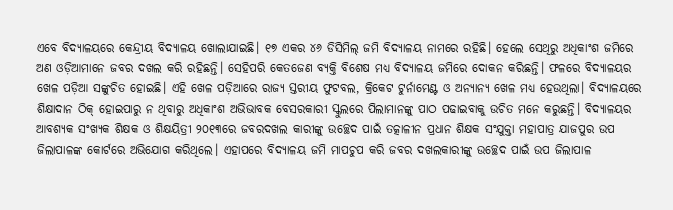ଏବେ ବିଦ୍ୟାଳୟରେ କେନ୍ଦ୍ରୀୟ ବିଦ୍ୟାଳୟ ଖୋଲାଯାଇଛି। ୧୭ ଏକର ୪୬ ଡିସିମିଲ୍‌ ଜମି ବିଦ୍ୟାଳୟ ନାମରେ ରହିଛି। ହେଲେ ସେଥିରୁ ଅଧିକାଂଶ ଜମିରେ ଅଣ ଓଡ଼ିଆମାନେ ଜବର ଦଖଲ କରି ରହିଛନ୍ତି। ସେହିପରି କେତଜେଣ ବ୍ୟକ୍ତି ବିଶେଷ ମଧ୍ୟ ବିଦ୍ୟାଳୟ ଜମିରେ ଦୋକନ କରିଛନ୍ତି। ଫଳରେ ବିଦ୍ୟାଳୟର ଖେଳ ପଡ଼ିଆ ସଙ୍କୁଚିତ ହୋଇଛି। ଏହି ଖେଳ ପଡ଼ିଆରେ ରାଜ୍ୟ ସ୍ତରୀୟ ଫୁଟବଲ, କ୍ରିକେଟ ଟୁର୍ନାମେଣ୍ଟ ଓ ଅନ୍ୟାନ୍ୟ ଖେଳ ମଧ୍ୟ ହେଉଥିଲା। ବିଦ୍ୟାଳୟରେ ଶିକ୍ଷାଦାନ ଠିକ୍‌ ହୋଇପାରୁ ନ ଥିବାରୁ ଅଧିକାଂଶ ଅଭିଭାବକ ବେସରକାରୀ ସ୍କୁଲରେ ପିଲାମାନଙ୍କୁ ପାଠ ପଢାଇବାକୁ ଉଚିତ ମନେ କରୁଛନ୍ତି। ବିଦ୍ୟାଳୟର ଆବଶ୍ୟକ ସଂଖ୍ୟକ ଶିକ୍ଷକ ଓ ଶିକ୍ଷୟିତ୍ରୀ ୨୦୧୩ରେ ଜବରଦଖଲ କାରୀଙ୍କୁ ଉଚ୍ଛେଦ ପାଇଁ ତତ୍କାଳୀନ ପ୍ରଧାନ ଶିକ୍ଷକ ସଂଯୁକ୍ତା ମହାପାତ୍ର ଯାଜପୁର ଉପ ଜିଲାପାଳଙ୍କ କୋର୍ଟରେ ଅଭିଯୋଗ କରିଥିଲେ। ଏହାପରେ ବିଦ୍ୟାଳୟ ଜମି ମାପଚୁପ କରି ଜବର ଦଖଲକାରୀଙ୍କୁ ଉଚ୍ଛେଦ ପାଇଁ ଉପ ଜିଲାପାଳ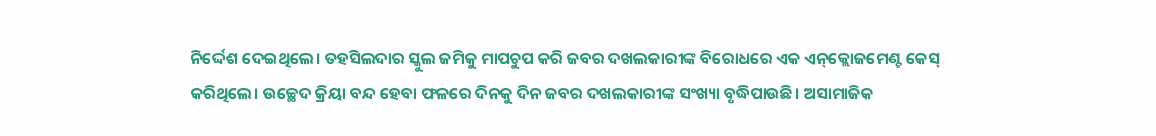ନିର୍ଦ୍ଦେଶ ଦେଇଥିଲେ। ତହସିଲଦାର ସ୍କୁଲ ଜମିକୁ ମାପଚୁପ କରି ଜବର ଦଖଲକାରୀଙ୍କ ବିରୋଧରେ ଏକ ଏନ୍‌କ୍ଲୋଜମେଣ୍ଟ କେସ୍‌ କରିଥିଲେ। ଉଚ୍ଛେଦ କ୍ରିୟା ବନ୍ଦ ହେବା ଫଳରେ ଦିନକୁ ଦିନ ଜବର ଦଖଲକାରୀଙ୍କ ସଂଖ୍ୟା ବୃଦ୍ଧିପାଉଛି। ଅସାମାଜିକ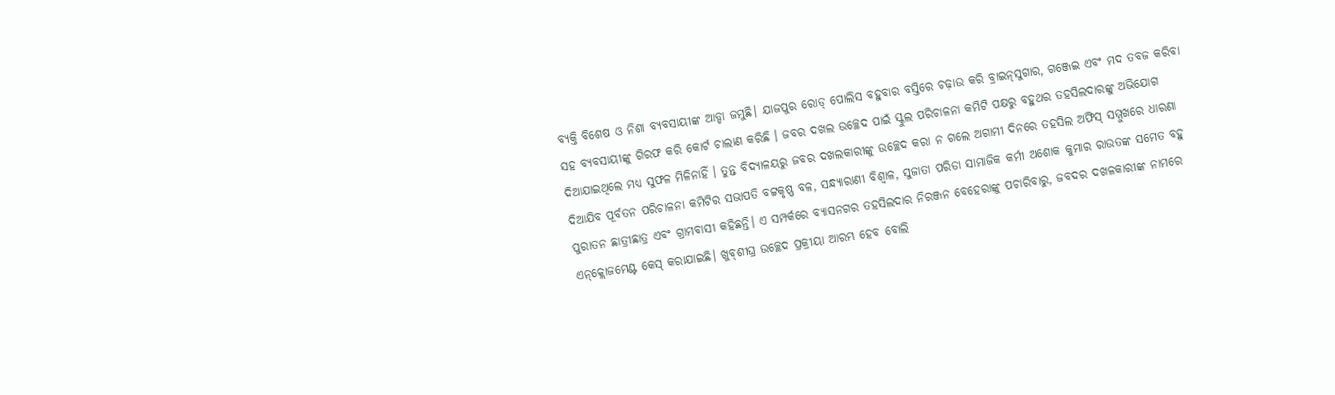ବ୍ୟକ୍ତି ବିଶେଷ ଓ ନିଶା ବ୍ୟବସାୟୀଙ୍କ ଆଡ୍ଡା ଜମୁଛି। ଯାଜପୁର ରୋଡ୍‌ ପୋଲିସ ବହୁବାର ବସ୍ତିରେ ଚଢ଼ାଉ କରି ବ୍ରାଇନ୍‌ସୁଗାର, ଗଞ୍ଜେଇ ଏବଂ ମଦ ତବଜ କରିବା ସହ ବ୍ୟବସାୟୀଙ୍କୁ ଗିରଫ କରି କୋର୍ଟ ଚାଲାଣ କରିଛି । ଜବର ଦଖଲ ଉଚ୍ଛେଦ ପାଇଁ ସ୍କୁଲ ପରିଚାଳନା କମିଟି ପକ୍ଷରୁ ବହୁଥର ତହସିଲଦାରଙ୍କୁ ଅଭିଯୋଗ ଦିଆଯାଇଥିଲେ ମଧ୍ୟ ସୁଫଳ ମିଳିନାହିଁ । ତୁନ୍ତ ବିଦ୍ୟାଳୟରୁ ଜବର ଦଖଲକାରୀଙ୍କୁ ଉଚ୍ଛେଦ କରା ନ ଗଲେ ଅଗାମୀ ଦିନରେ ତହସିଲ ଅଫିସ୍‌ ସମ୍ମୁଖରେ ଧାରଣା ଦିଆଯିବ ପୂର୍ବତନ ପରିଚାଳନା କମିଟିର ସଭାପତି ବଟ୍ଟକୃଷ୍ଣ ବଳ, ସନ୍ଧ୍ୟାରାଣୀ ବିଶ୍ୱାଳ, ସୁଜାତା ପରିଡା ସାମାଜିକ କର୍ମୀ ଅଶୋକ କୁମାର ରାଉତଙ୍କ ସମେତ ବହୁ ପୁରାତନ ଛାତ୍ରୀଛାତ୍ର ଏବଂ ଗ୍ରାମବାସୀ କହିଛନ୍ତି। ଏ ସମ୍ପର୍କରେ ବ୍ୟାସନଗର ତହସିଲଦାର ନିରଞ୍ଜନ ବେହେରାଙ୍କୁ ପଚାରିବାରୁ, ଜବଦର ଦଖଳକାରୀଙ୍କ ନାମରେ ଏନ୍‌କ୍ଲୋଜମେଣ୍ଟ କେସ୍‌ କରାଯାଇଛି। ଖୁବ୍‌ଶୀଘ୍ର ଉଚ୍ଛେଦ ପ୍ରକ୍ରୀୟା ଆରମ୍ଭ ହେବ ବୋଲି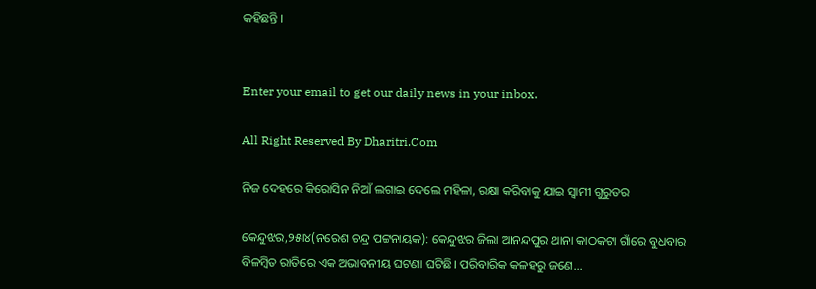କହିଛନ୍ତି ।


Enter your email to get our daily news in your inbox.

All Right Reserved By Dharitri.Com

ନିଜ ଦେହରେ କିରୋସିନ ନିଆଁ ଲଗାଇ ଦେଲେ ମହିଳା, ରକ୍ଷା କରିବାକୁ ଯାଇ ସ୍ବାମୀ ଗୁରୁତର

କେନ୍ଦୁଝର,୨୫ା୪(ନରେଶ ଚନ୍ଦ୍ର ପଟ୍ଟନାୟକ): କେନ୍ଦୁଝର ଜିଲା ଆନନ୍ଦପୁର ଥାନା କାଠକଟା ଗାଁରେ ବୁଧବାର ବିଳମ୍ବିତ ରାତିରେ ଏକ ଅଭାବନୀୟ ଘଟଣା ଘଟିଛି। ପରିବାରିକ କଳହରୁ ଜଣେ...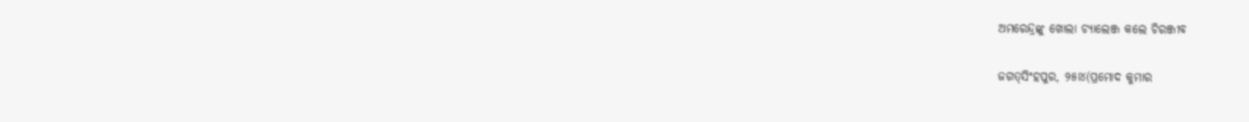ଅମରେନ୍ଦ୍ରଙ୍କୁ ଖୋଲା ଚ୍ୟାଲେଞ୍ଜ କଲେ ଚିରଞ୍ଜୀବ

ଜଗତ୍‌ସିଂହପୁର, ୨୫ା୪(ପ୍ରମୋଦ କୁମାର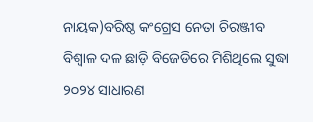ନାୟକ)ବରିଷ୍ଠ କଂଗ୍ରେସ ନେତା ଚିରଞ୍ଜୀବ ବିଶ୍ୱାଳ ଦଳ ଛାଡ଼ି ବିଜେଡିରେ ମିଶିଥିଲେ ସୁଦ୍ଧା ୨୦୨୪ ସାଧାରଣ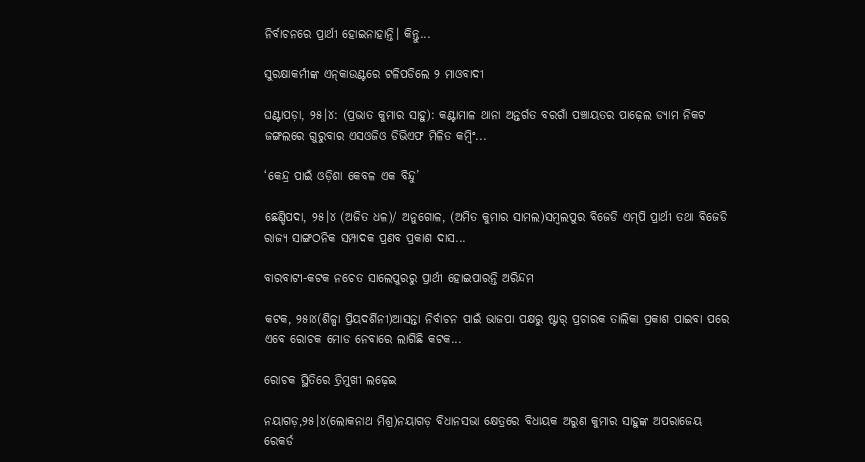ନିର୍ବାଚନରେ ପ୍ରାର୍ଥୀ ହୋଇନାହାନ୍ତି। କିନ୍ତୁ...

ସୁରକ୍ଷାକର୍ମୀଙ୍କ ଏନ୍‌କାଉଣ୍ଟରେ ଟଳିପଡିଲେ ୨ ମାଓବାଦୀ

ଘଣ୍ଟାପଡ଼ା, ୨୫।୪: (ପ୍ରଭାତ କୁମାର ସାହୁ): କଣ୍ଟାମାଳ ଥାନା ଅନ୍ତର୍ଗତ ବରଗାଁ ପଞ୍ଚାୟତର ପାଢ଼େଲ ଡ୍ୟାମ ନିକଟ ଜଙ୍ଗଲରେ ଗୁରୁବାର ଏସଓଜିଓ ଡିଭିଏଫ ମିଳିତ କମ୍ବିଂ...

‘କେନ୍ଦ୍ର ପାଇଁ ଓଡ଼ିଶା କେବଳ ଏକ ବିନ୍ଦୁ’

ଛେଣ୍ଡିପଦା, ୨୫।୪ (ଅଜିତ ଧଳ)/ ଅନୁଗୋଳ, (ଅମିତ କୁମାର ସାମଲ)ସମ୍ବଲପୁର ବିଜେଡି ଏମ୍‌ପି ପ୍ରାର୍ଥୀ ତଥା ବିଜେଡି ରାଜ୍ୟ ସାଙ୍ଗଠନିକ ସମ୍ପାଦକ ପ୍ରଣବ ପ୍ରକାଶ ଦାସ...

ବାରବାଟୀ-କଟକ ନଚେତ ସାଲେପୁରରୁ ପ୍ରାର୍ଥୀ ହୋଇପାରନ୍ତି ଅରିନ୍ଦମ

କଟକ, ୨୫ା୪(ଶିଳ୍ପା ପ୍ରିୟଦର୍ଶିନୀ)ଆସନ୍ତା ନିର୍ବାଚନ ପାଇଁ ଭାଜପା ପକ୍ଷରୁ ଷ୍ଟାର୍‌ ପ୍ରଚାରକ ତାଲିକା ପ୍ରକାଶ ପାଇବା ପରେ ଏବେ ରୋଚକ ମୋଡ ନେବାରେ ଲାଗିଛି କଟକ...

ରୋଚକ ସ୍ଥିତିରେ ତ୍ରିମୁଖୀ ଲଢ଼େଇ

ନୟାଗଡ଼,୨୫।୪(ଲୋକନାଥ ମିଶ୍ର)ନୟାଗଡ଼ ବିଧାନସଭା କ୍ଷେତ୍ରରେ ବିଧାୟକ ଅରୁଣ କୁମାର ସାହୁଙ୍କ ଅପରାଜେୟ ରେକର୍ଡ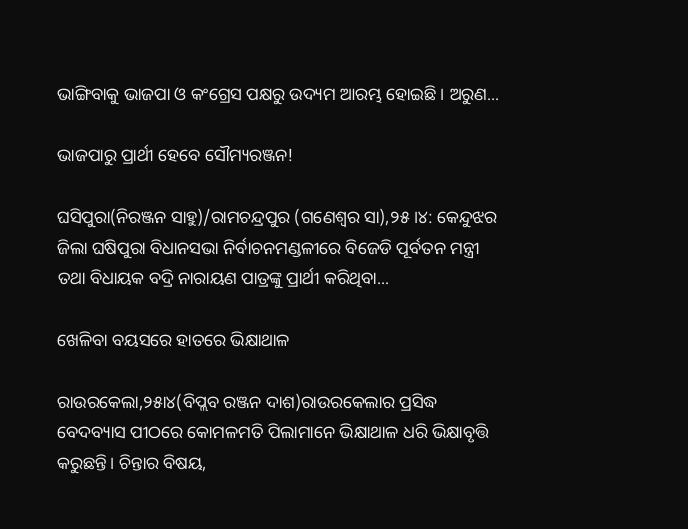ଭାଙ୍ଗିବାକୁ ଭାଜପା ଓ କଂଗ୍ରେସ ପକ୍ଷରୁ ଉଦ୍ୟମ ଆରମ୍ଭ ହୋଇଛି। ଅରୁଣ...

ଭାଜପାରୁ ପ୍ରାର୍ଥୀ ହେବେ ସୌମ୍ୟରଞ୍ଜନ!

ଘସିପୁରା(ନିରଞ୍ଜନ ସାହୁ)/ରାମଚନ୍ଦ୍ରପୁର (ଗଣେଶ୍ୱର ସା),୨୫।୪: କେନ୍ଦୁଝର ଜିଲା ଘଷିପୁରା ବିଧାନସଭା ନିର୍ବାଚନମଣ୍ଡଳୀରେ ବିଜେଡି ପୂର୍ବତନ ମନ୍ତ୍ରୀ ତଥା ବିଧାୟକ ବଦ୍ରି ନାରାୟଣ ପାତ୍ରଙ୍କୁ ପ୍ରାର୍ଥୀ କରିଥିବା...

ଖେଳିବା ବୟସରେ ହାତରେ ଭିକ୍ଷାଥାଳ

ରାଉରକେଲା,୨୫ା୪(ବିପ୍ଲବ ରଞ୍ଜନ ଦାଶ)ରାଉରକେଲାର ପ୍ରସିଦ୍ଧ ବେଦବ୍ୟାସ ପୀଠରେ କୋମଳମତି ପିଲାମାନେ ଭିକ୍ଷାଥାଳ ଧରି ଭିକ୍ଷାବୃତ୍ତି କରୁଛନ୍ତି। ଚିନ୍ତାର ବିଷୟ,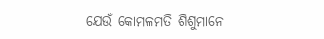ଯେଉଁ କୋମଳମତି ଶିଶୁମାନେ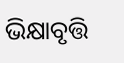ଭିକ୍ଷାବୃତ୍ତି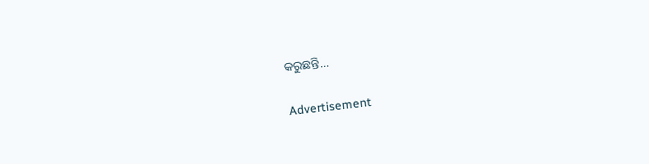କରୁଛନ୍ତି...

Advertisement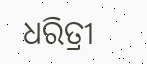ଧରିତ୍ରୀ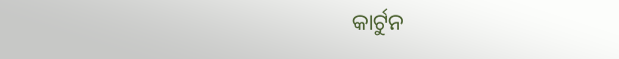କାର୍ଟୁନ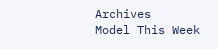Archives
Model This Week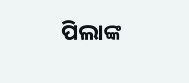ପିଲାଙ୍କ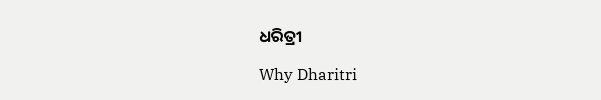ଧରିତ୍ରୀ

Why Dharitri